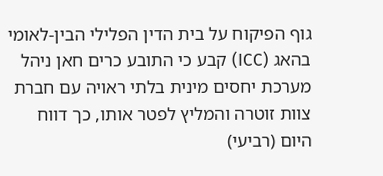גוף הפיקוח על בית הדין הפלילי הבין-לאומי בהאג (ICC) קבע כי התובע כרים חאן ניהל מערכת יחסים מינית בלתי ראויה עם חברת צוות זוטרה והמליץ לפטר אותו, כך דווח היום (רביעי)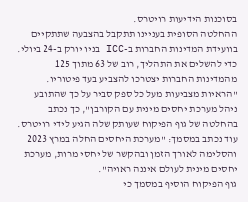בסוכנות הידיעות רויטרס.
ההחלטה הסופית בעניינו תתקבל בהצבעה שתתקיים בוועידת המדינות החברות ב-ICC בניו יורק ב-24 ביולי. כדי להשלים את התהליך, רוב של 63 מתוך 125 מהמדינות החברות יצטרכו להצביע בעד פיטוריו.
"הראיות מצביעות מעל כל ספק סביר על כך שהתובע ניהל מערכת יחסים מינית עם הקורבן", כך נכתב בהחלטה של גוף הפיקוח שעותק שלה הגיע לידי רויטרס.
עוד נכתב במסמך: "מערכת היחסים החלה במרץ 2023 והסלימה לאורך הזמן ובהקשר של יחסי מרות, מערכת יחסים מינית לעולם איננה ראויה".
גוף הפיקוח הוסיף במסמך כי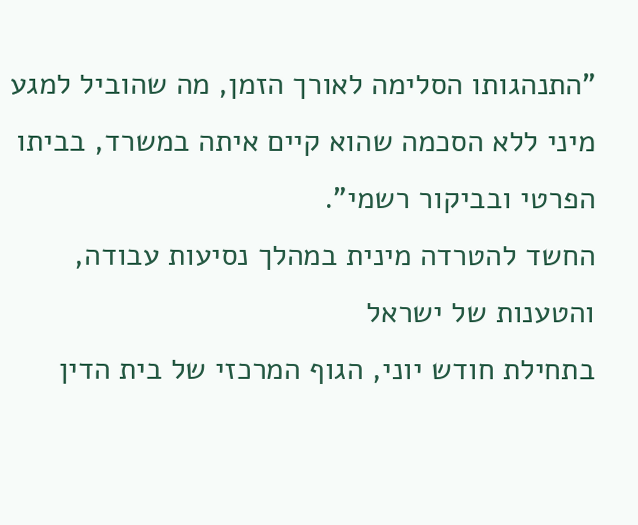"התנהגותו הסלימה לאורך הזמן, מה שהוביל למגע מיני ללא הסכמה שהוא קיים איתה במשרד, בביתו הפרטי ובביקור רשמי".
החשד להטרדה מינית במהלך נסיעות עבודה, והטענות של ישראל
בתחילת חודש יוני, הגוף המרכזי של בית הדין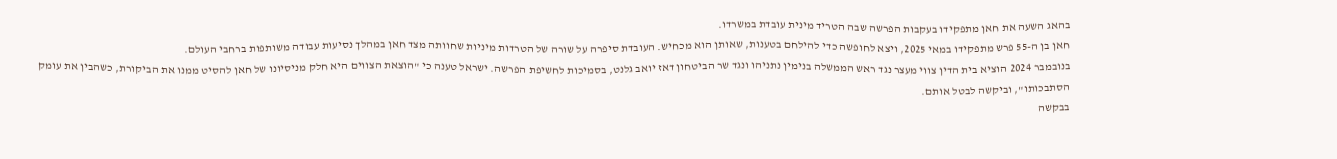בהאג השעה את חאן מתפקידו בעקבות הפרשה שבה הטריד מינית עובדת במשרדו.
חאן בן ה-55 פרש מתפקידו במאי 2025, ויצא לחופשה כדי להילחם בטענות, שאותן הוא מכחיש. העובדת סיפרה על שורה של הטרדות מיניות שחוותה מצד חאן במהלך נסיעות עבודה משותפות ברחבי העולם.
בנובמבר 2024 הוציא בית הדין צווי מעצר נגד ראש הממשלה בנימין נתניהו ונגד שר הביטחון דאז יואב גלנט, בסמיכות לחשיפת הפרשה. ישראל טענה כי "הוצאת הצווים היא חלק מניסיונו של חאן להסיט ממנו את הביקורת, כשהבין את עומק הסתבכותו", וביקשה לבטל אותם.
בבקשה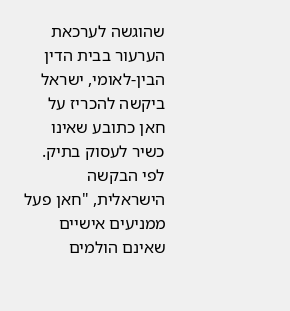שהוגשה לערכאת הערעור בבית הדין הבין-לאומי, ישראל ביקשה להכריז על חאן כתובע שאינו כשיר לעסוק בתיק. לפי הבקשה הישראלית, "חאן פעל ממניעים אישיים שאינם הולמים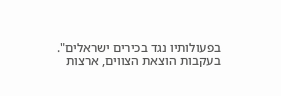בפעולותיו נגד בכירים ישראלים".
בעקבות הוצאת הצווים, ארצות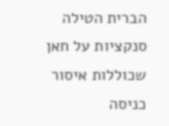הברית הטילה סנקציות על חאן שכוללות איסור כניסה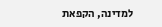למדינה, הקפאת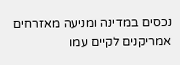נכסים במדינה ומניעה מאזרחים אמריקנים לקיים עמו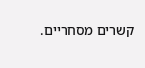קשרים מסחריים.